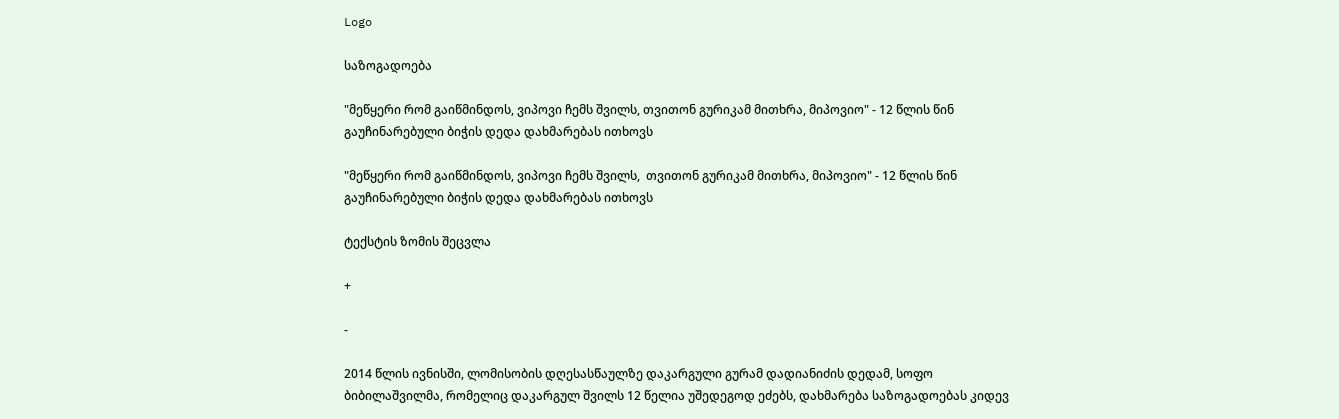Logo

საზოგადოება

"მეწყერი რომ გაიწმინდოს, ვიპოვი ჩემს შვილს, თვითონ გურიკამ მითხრა, მიპოვიო" - 12 წლის წინ გაუჩინარებული ბიჭის დედა დახმარებას ითხოვს

"მეწყერი რომ გაიწმინდოს, ვიპოვი ჩემს შვილს,  თვითონ გურიკამ მითხრა, მიპოვიო" - 12 წლის წინ გაუჩინარებული ბიჭის დედა დახმარებას ითხოვს

ტექსტის ზომის შეცვლა

+

-

2014 წლის ივნისში, ლომისობის დღესასწაულზე დაკარგული გურამ დადიანიძის დედამ, სოფო ბიბილაშვილმა, რომელიც დაკარგულ შვილს 12 წელია უშედეგოდ ეძებს, დახმარება საზოგადოებას კიდევ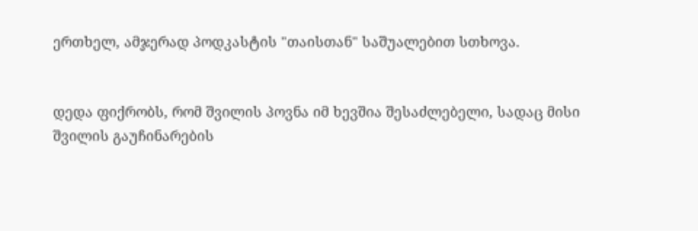ერთხელ, ამჯერად პოდკასტის "თაისთან" საშუალებით სთხოვა.


დედა ფიქრობს, რომ შვილის პოვნა იმ ხევშია შესაძლებელი, სადაც მისი შვილის გაუჩინარების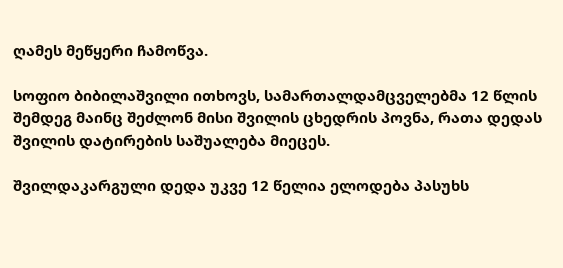ღამეს მეწყერი ჩამოწვა.

სოფიო ბიბილაშვილი ითხოვს, სამართალდამცველებმა 12 წლის შემდეგ მაინც შეძლონ მისი შვილის ცხედრის პოვნა, რათა დედას შვილის დატირების საშუალება მიეცეს.

შვილდაკარგული დედა უკვე 12 წელია ელოდება პასუხს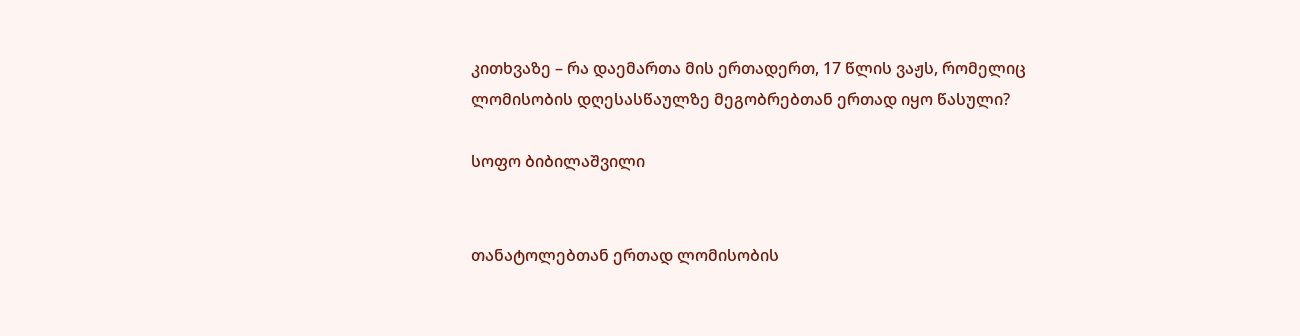კითხვაზე – რა დაემართა მის ერთადერთ, 17 წლის ვაჟს, რომელიც ლომისობის დღესასწაულზე მეგობრებთან ერთად იყო წასული?

სოფო ბიბილაშვილი


თანატოლებთან ერთად ლომისობის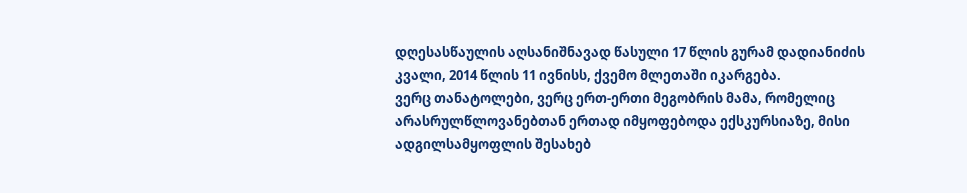დღესასწაულის აღსანიშნავად წასული 17 წლის გურამ დადიანიძის კვალი, 2014 წლის 11 ივნისს, ქვემო მლეთაში იკარგება.
ვერც თანატოლები, ვერც ერთ-ერთი მეგობრის მამა, რომელიც არასრულწლოვანებთან ერთად იმყოფებოდა ექსკურსიაზე, მისი ადგილსამყოფლის შესახებ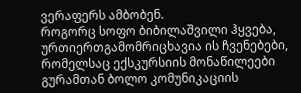ვერაფერს ამბობენ.
როგორც სოფო ბიბილაშვილი ჰყვება, ურთიერთგამომრიცხავია ის ჩვენებები, რომელსაც ექსკურსიის მონაწილეები გურამთან ბოლო კომუნიკაციის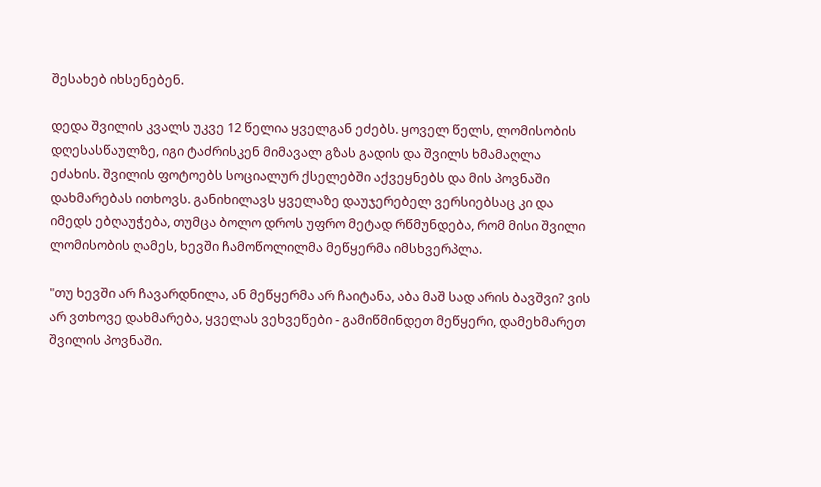შესახებ იხსენებენ.

დედა შვილის კვალს უკვე 12 წელია ყველგან ეძებს. ყოველ წელს, ლომისობის დღესასწაულზე, იგი ტაძრისკენ მიმავალ გზას გადის და შვილს ხმამაღლა ეძახის. შვილის ფოტოებს სოციალურ ქსელებში აქვეყნებს და მის პოვნაში დახმარებას ითხოვს. განიხილავს ყველაზე დაუჯერებელ ვერსიებსაც კი და იმედს ებღაუჭება, თუმცა ბოლო დროს უფრო მეტად რწმუნდება, რომ მისი შვილი ლომისობის ღამეს, ხევში ჩამოწოლილმა მეწყერმა იმსხვერპლა.

"თუ ხევში არ ჩავარდნილა, ან მეწყერმა არ ჩაიტანა, აბა მაშ სად არის ბავშვი? ვის არ ვთხოვე დახმარება, ყველას ვეხვეწები - გამიწმინდეთ მეწყერი, დამეხმარეთ შვილის პოვნაში.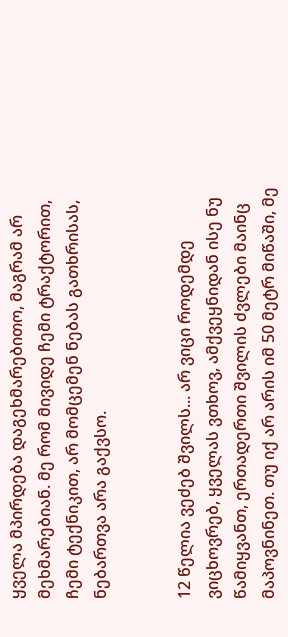ყველა მპირდება დაგეხმარებითო, მაგრამ არ მეხმარებიან. მე რომ მივიდე ჩემი ტრაქტორით, ჩემი ტექნიკით, არ მომცემენ ნებას გათხრისას, ნებართვა არა გაქვსო.


12 წელია ვეძებ შვილს... არ ვიცი როდემდე ვიცხოვრებ, ყველას ვთხოვ, ამქვეყნიდან ისე ნუ წამიყვანთ, ერთადერთი შვილის ძვლები მაინც მაპოვნინეთ. თუ იქ არ არის იმ 50 მეტრ მიწაში, მე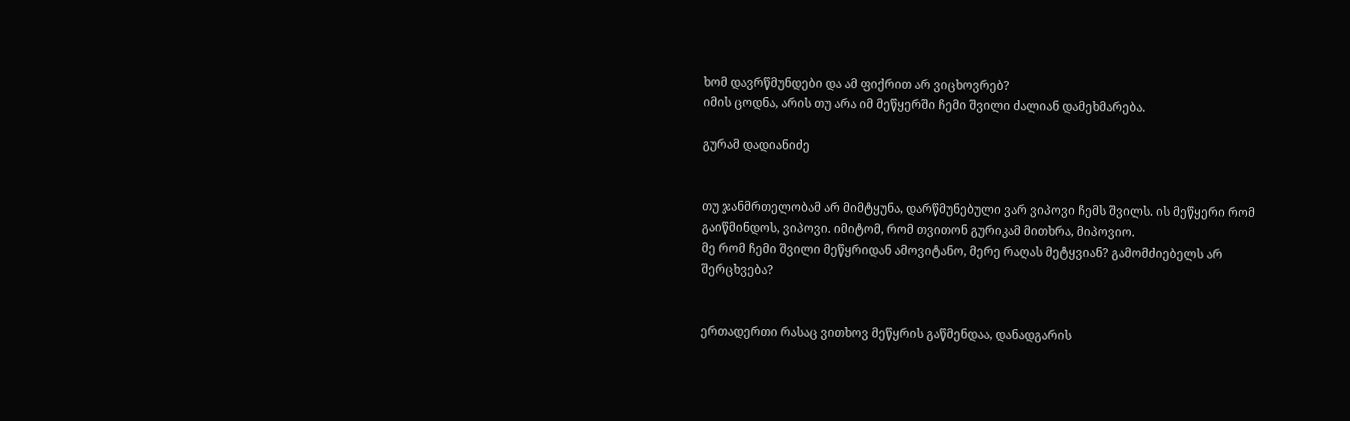ხომ დავრწმუნდები და ამ ფიქრით არ ვიცხოვრებ?
იმის ცოდნა, არის თუ არა იმ მეწყერში ჩემი შვილი ძალიან დამეხმარება.

გურამ დადიანიძე


თუ ჯანმრთელობამ არ მიმტყუნა, დარწმუნებული ვარ ვიპოვი ჩემს შვილს. ის მეწყერი რომ გაიწმინდოს, ვიპოვი. იმიტომ, რომ თვითონ გურიკამ მითხრა, მიპოვიო.
მე რომ ჩემი შვილი მეწყრიდან ამოვიტანო, მერე რაღას მეტყვიან? გამომძიებელს არ შერცხვება?


ერთადერთი რასაც ვითხოვ მეწყრის გაწმენდაა, დანადგარის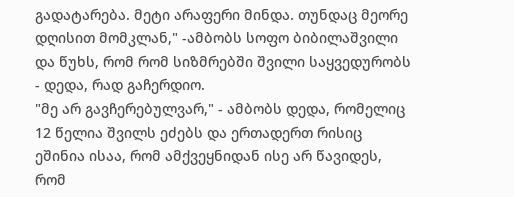გადატარება. მეტი არაფერი მინდა. თუნდაც მეორე დღისით მომკლან," -ამბობს სოფო ბიბილაშვილი და წუხს, რომ რომ სიზმრებში შვილი საყვედურობს - დედა, რად გაჩერდიო.
"მე არ გავჩერებულვარ," - ამბობს დედა, რომელიც 12 წელია შვილს ეძებს და ერთადერთ რისიც ეშინია ისაა, რომ ამქვეყნიდან ისე არ წავიდეს, რომ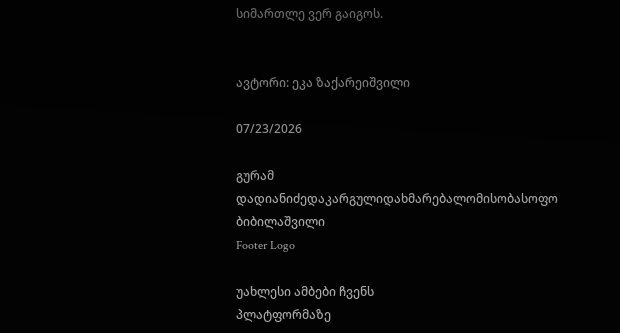სიმართლე ვერ გაიგოს.


ავტორი: ეკა ზაქარეიშვილი

07/23/2026

გურამ დადიანიძედაკარგულიდახმარებალომისობასოფო ბიბილაშვილი
Footer Logo

უახლესი ამბები ჩვენს
პლატფორმაზე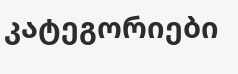კატეგორიები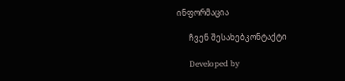ინფორმაცია

      ჩვენ შესახებკონტაქტი

      Developed by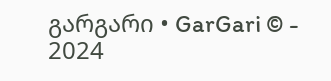გარგარი • GarGari © - 2024